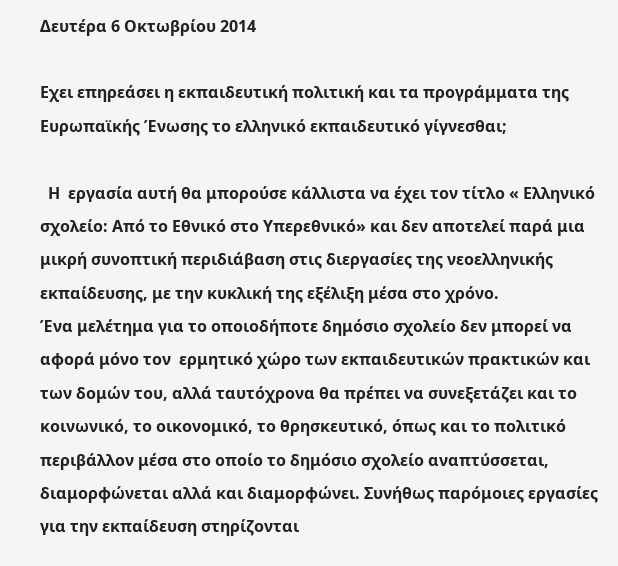Δευτέρα 6 Οκτωβρίου 2014

Eχει επηρεάσει η εκπαιδευτική πολιτική και τα προγράμματα της Ευρωπαϊκής Ένωσης το ελληνικό εκπαιδευτικό γίγνεσθαι;

  Η  εργασία αυτή θα μπορούσε κάλλιστα να έχει τον τίτλο « Ελληνικό σχολείο: Από το Εθνικό στο Υπερεθνικό» και δεν αποτελεί παρά μια μικρή συνοπτική περιδιάβαση στις διεργασίες της νεοελληνικής εκπαίδευσης, με την κυκλική της εξέλιξη μέσα στο χρόνο.
Ένα μελέτημα για το οποιοδήποτε δημόσιο σχολείο δεν μπορεί να αφορά μόνο τον  ερμητικό χώρο των εκπαιδευτικών πρακτικών και των δομών του, αλλά ταυτόχρονα θα πρέπει να συνεξετάζει και το κοινωνικό, το οικονομικό, το θρησκευτικό, όπως και το πολιτικό περιβάλλον μέσα στο οποίο το δημόσιο σχολείο αναπτύσσεται, διαμορφώνεται αλλά και διαμορφώνει. Συνήθως παρόμοιες εργασίες για την εκπαίδευση στηρίζονται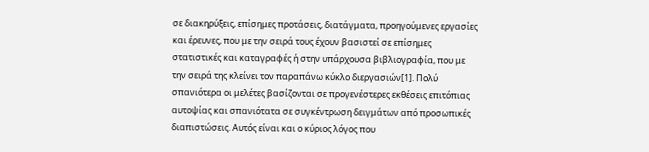σε διακηρύξεις, επίσημες προτάσεις, διατάγματα, προηγούμενες εργασίες και έρευνες, που με την σειρά τους έχουν βασιστεί σε επίσημες στατιστικές και καταγραφές ή στην υπάρχουσα βιβλιογραφία, που με την σειρά της κλείνει τον παραπάνω κύκλο διεργασιών[1]. Πολύ σπανιότερα οι μελέτες βασίζονται σε προγενέστερες εκθέσεις επιτόπιας αυτοψίας και σπανιότατα σε συγκέντρωση δειγμάτων από προσωπικές διαπιστώσεις. Αυτός είναι και ο κύριος λόγος που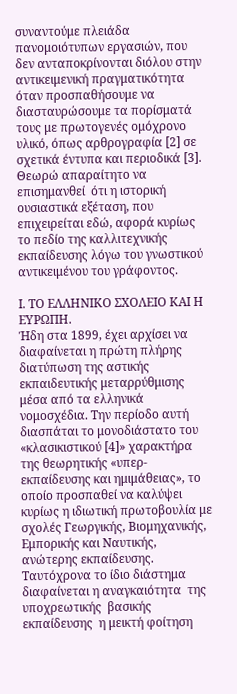συναντούμε πλειάδα πανομοιότυπων εργασιών, που δεν ανταποκρίνονται διόλου στην αντικειμενική πραγματικότητα όταν προσπαθήσουμε να διασταυρώσουμε τα πορίσματά τους με πρωτογενές ομόχρονο  υλικό, όπως αρθρογραφία [2] σε σχετικά έντυπα και περιοδικά [3]. Θεωρώ απαραίτητο να επισημανθεί  ότι η ιστορική ουσιαστικά εξέταση, που επιχειρείται εδώ, αφορά κυρίως το πεδίο της καλλιτεχνικής εκπαίδευσης λόγω του γνωστικού αντικειμένου του γράφοντος.

Ι. ΤΟ ΕΛΛΗΝΙΚΟ ΣΧΟΛΕΙΟ ΚΑΙ Η ΕΥΡΩΠΗ.
Ήδη στα 1899, έχει αρχίσει να διαφαίνεται η πρώτη πλήρης  διατύπωση της αστικής εκπαιδευτικής μεταρρύθμισης μέσα από τα ελληνικά νομοσχέδια. Την περίοδο αυτή διασπάται το μονοδιάστατο του «κλασικιστικού [4]» χαρακτήρα της θεωρητικής «υπερ-εκπαίδευσης και ημιμάθειας», το οποίο προσπαθεί να καλύψει κυρίως η ιδιωτική πρωτοβουλία με σχολές Γεωργικής, Βιομηχανικής, Εμπορικής και Ναυτικής, ανώτερης εκπαίδευσης. Ταυτόχρονα το ίδιο διάστημα διαφαίνεται η αναγκαιότητα  της υποχρεωτικής  βασικής εκπαίδευσης  η μεικτή φοίτηση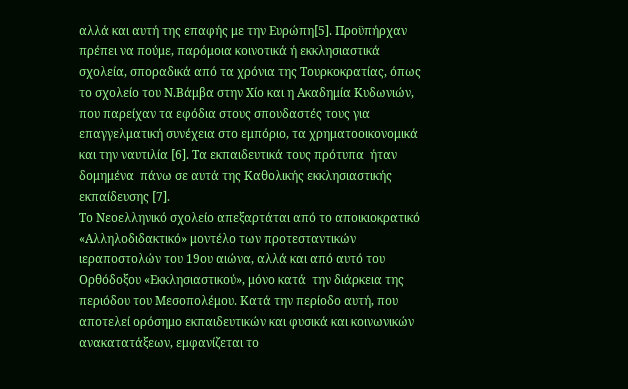αλλά και αυτή της επαφής με την Ευρώπη[5]. Προϋπήρχαν πρέπει να πούμε, παρόμοια κοινοτικά ή εκκλησιαστικά σχολεία, σποραδικά από τα χρόνια της Τουρκοκρατίας, όπως  το σχολείο του Ν.Βάμβα στην Χίο και η Ακαδημία Κυδωνιών, που παρείχαν τα εφόδια στους σπουδαστές τους για επαγγελματική συνέχεια στο εμπόριο, τα χρηματοοικονομικά και την ναυτιλία [6]. Τα εκπαιδευτικά τους πρότυπα  ήταν δομημένα  πάνω σε αυτά της Καθολικής εκκλησιαστικής εκπαίδευσης [7].
Το Νεοελληνικό σχολείο απεξαρτάται από το αποικιοκρατικό «Αλληλοδιδακτικό» μοντέλο των προτεσταντικών ιεραποστολών του 19ου αιώνα, αλλά και από αυτό του Ορθόδοξου «Εκκλησιαστικού», μόνο κατά  την διάρκεια της περιόδου του Μεσοπολέμου. Κατά την περίοδο αυτή, που αποτελεί ορόσημο εκπαιδευτικών και φυσικά και κοινωνικών ανακατατάξεων, εμφανίζεται το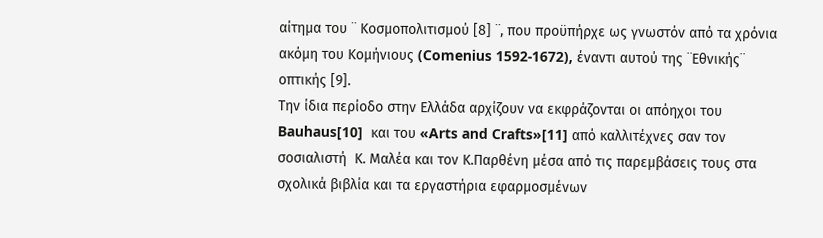αίτημα του ¨ Κοσμοπολιτισμού [8] ¨, που προϋπήρχε ως γνωστόν από τα χρόνια ακόμη του Κομήνιους (Comenius 1592-1672), έναντι αυτού της ¨Εθνικής¨ οπτικής [9].
Την ίδια περίοδο στην Ελλάδα αρχίζουν να εκφράζονται οι απόηχοι του Bauhaus[10]  και του «Arts and Crafts»[11] από καλλιτέχνες σαν τον σοσιαλιστή  Κ. Μαλέα και τον Κ.Παρθένη μέσα από τις παρεμβάσεις τους στα σχολικά βιβλία και τα εργαστήρια εφαρμοσμένων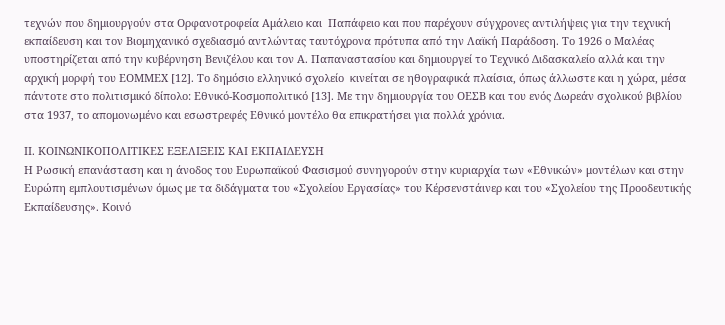τεχνών που δημιουργούν στα Ορφανοτροφεία Αμάλειο και  Παπάφειο και που παρέχουν σύγχρονες αντιλήψεις για την τεχνική εκπαίδευση και τον Βιομηχανικό σχεδιασμό αντλώντας ταυτόχρονα πρότυπα από την Λαϊκή Παράδοση. Το 1926 ο Μαλέας υποστηρίζεται από την κυβέρνηση Βενιζέλου και τον Α. Παπαναστασίου και δημιουργεί το Τεχνικό Διδασκαλείο αλλά και την αρχική μορφή του ΕΟΜΜΕΧ [12]. Το δημόσιο ελληνικό σχολείο  κινείται σε ηθογραφικά πλαίσια, όπως άλλωστε και η χώρα, μέσα πάντοτε στο πολιτισμικό δίπολο: Εθνικό-Κοσμοπολιτικό [13]. Με την δημιουργία του ΟΕΣΒ και του ενός Δωρεάν σχολικού βιβλίου στα 1937, το απομονωμένο και εσωστρεφές Εθνικό μοντέλο θα επικρατήσει για πολλά χρόνια.

ΙΙ. ΚΟΙΝΩΝΙΚΟΠΟΛΙΤΙΚΕΣ ΕΞΕΛΙΞΕΙΣ ΚΑΙ ΕΚΠΑΙΔΕΥΣΗ
Η Ρωσική επανάσταση και η άνοδος του Ευρωπαϊκού Φασισμού συνηγορούν στην κυριαρχία των «Εθνικών» μοντέλων και στην Ευρώπη εμπλουτισμένων όμως με τα διδάγματα του «Σχολείου Εργασίας» του Κέρσενστάινερ και του «Σχολείου της Προοδευτικής Εκπαίδευσης». Κοινό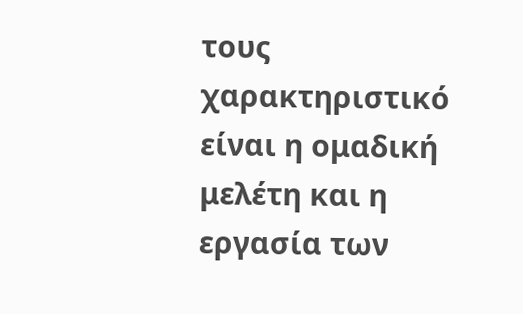τους χαρακτηριστικό είναι η ομαδική μελέτη και η εργασία των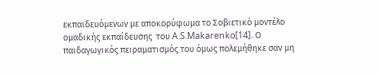εκπαιδευόμενων με αποκορύφωμα το Σοβιετικό μοντέλο ομαδικής εκπαίδευσης  του A.S.Makarenko[14]. Ο παιδαγωγικός πειραματισμός του όμως πολεμήθηκε σαν μη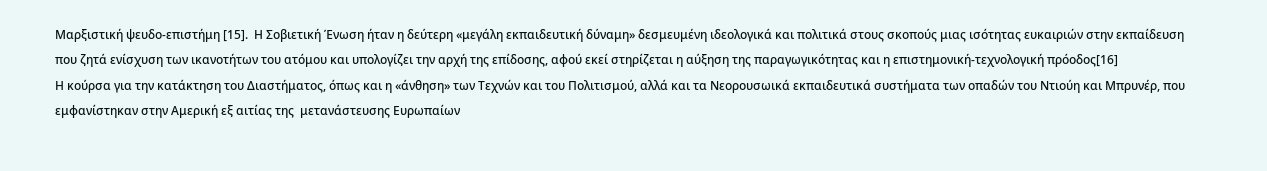Μαρξιστική ψευδο-επιστήμη [15].  Η Σοβιετική Ένωση ήταν η δεύτερη «μεγάλη εκπαιδευτική δύναμη» δεσμευμένη ιδεολογικά και πολιτικά στους σκοπούς μιας ισότητας ευκαιριών στην εκπαίδευση που ζητά ενίσχυση των ικανοτήτων του ατόμου και υπολογίζει την αρχή της επίδοσης, αφού εκεί στηρίζεται η αύξηση της παραγωγικότητας και η επιστημονική-τεχνολογική πρόοδος[16]
Η κούρσα για την κατάκτηση του Διαστήματος, όπως και η «άνθηση» των Τεχνών και του Πολιτισμού, αλλά και τα Νεορουσωικά εκπαιδευτικά συστήματα των οπαδών του Ντιούη και Μπρυνέρ, που εμφανίστηκαν στην Αμερική εξ αιτίας της  μετανάστευσης Ευρωπαίων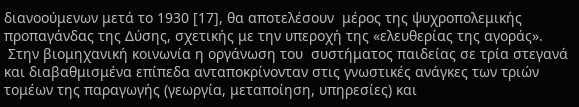διανοούμενων μετά το 1930 [17], θα αποτελέσουν  μέρος της ψυχροπολεμικής  προπαγάνδας της Δύσης, σχετικής με την υπεροχή της «ελευθερίας της αγοράς».
 Στην βιομηχανική κοινωνία η οργάνωση του  συστήματος παιδείας σε τρία στεγανά και διαβαθμισμένα επίπεδα ανταποκρίνονταν στις γνωστικές ανάγκες των τριών τομέων της παραγωγής (γεωργία, μεταποίηση, υπηρεσίες) και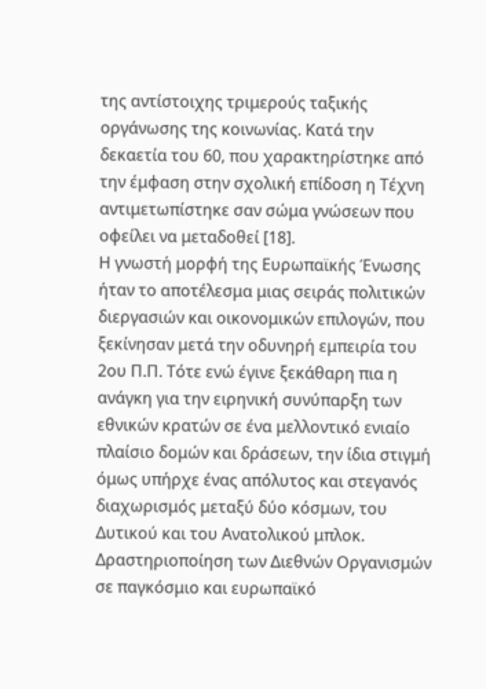της αντίστοιχης τριμερούς ταξικής οργάνωσης της κοινωνίας. Κατά την δεκαετία του 60, που χαρακτηρίστηκε από την έμφαση στην σχολική επίδοση η Τέχνη αντιμετωπίστηκε σαν σώμα γνώσεων που οφείλει να μεταδοθεί [18].
Η γνωστή μορφή της Ευρωπαϊκής Ένωσης ήταν το αποτέλεσμα μιας σειράς πολιτικών διεργασιών και οικονομικών επιλογών, που ξεκίνησαν μετά την οδυνηρή εμπειρία του 2ου Π.Π. Τότε ενώ έγινε ξεκάθαρη πια η ανάγκη για την ειρηνική συνύπαρξη των εθνικών κρατών σε ένα μελλοντικό ενιαίο πλαίσιο δομών και δράσεων, την ίδια στιγμή όμως υπήρχε ένας απόλυτος και στεγανός διαχωρισμός μεταξύ δύο κόσμων, του Δυτικού και του Ανατολικού μπλοκ. Δραστηριοποίηση των Διεθνών Οργανισμών σε παγκόσμιο και ευρωπαϊκό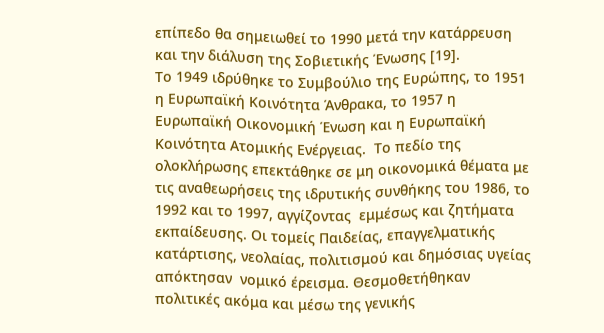επίπεδο θα σημειωθεί το 1990 μετά την κατάρρευση και την διάλυση της Σοβιετικής Ένωσης [19].
Το 1949 ιδρύθηκε το Συμβούλιο της Ευρώπης, το 1951 η Ευρωπαϊκή Κοινότητα Άνθρακα, το 1957 η Ευρωπαϊκή Οικονομική Ένωση και η Ευρωπαϊκή Κοινότητα Ατομικής Ενέργειας.  Το πεδίο της ολοκλήρωσης επεκτάθηκε σε μη οικονομικά θέματα με τις αναθεωρήσεις της ιδρυτικής συνθήκης του 1986, το 1992 και το 1997, αγγίζοντας  εμμέσως και ζητήματα εκπαίδευσης. Οι τομείς Παιδείας, επαγγελματικής κατάρτισης, νεολαίας, πολιτισμού και δημόσιας υγείας απόκτησαν  νομικό έρεισμα. Θεσμοθετήθηκαν πολιτικές ακόμα και μέσω της γενικής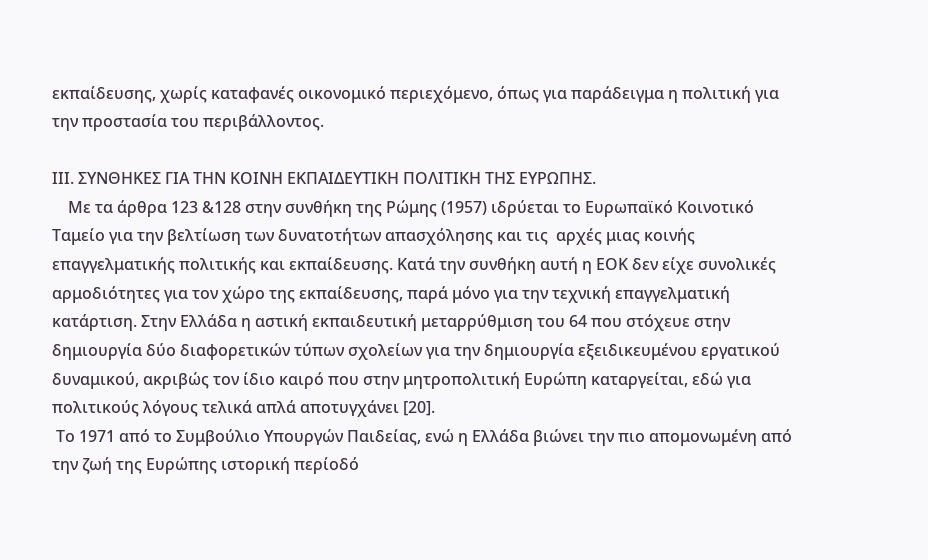εκπαίδευσης, χωρίς καταφανές οικονομικό περιεχόμενο, όπως για παράδειγμα η πολιτική για την προστασία του περιβάλλοντος.

ΙΙΙ. ΣΥΝΘΗΚΕΣ ΓΙΑ ΤΗΝ ΚΟΙΝΗ ΕΚΠΑΙΔΕΥΤΙΚΗ ΠΟΛΙΤΙΚΗ ΤΗΣ ΕΥΡΩΠΗΣ.
    Με τα άρθρα 123 &128 στην συνθήκη της Ρώμης (1957) ιδρύεται το Ευρωπαϊκό Κοινοτικό Ταμείο για την βελτίωση των δυνατοτήτων απασχόλησης και τις  αρχές μιας κοινής επαγγελματικής πολιτικής και εκπαίδευσης. Κατά την συνθήκη αυτή η ΕΟΚ δεν είχε συνολικές αρμοδιότητες για τον χώρο της εκπαίδευσης, παρά μόνο για την τεχνική επαγγελματική κατάρτιση. Στην Ελλάδα η αστική εκπαιδευτική μεταρρύθμιση του 64 που στόχευε στην δημιουργία δύο διαφορετικών τύπων σχολείων για την δημιουργία εξειδικευμένου εργατικού δυναμικού, ακριβώς τον ίδιο καιρό που στην μητροπολιτική Ευρώπη καταργείται, εδώ για πολιτικούς λόγους τελικά απλά αποτυγχάνει [20].
 Το 1971 από το Συμβούλιο Υπουργών Παιδείας, ενώ η Ελλάδα βιώνει την πιο απομονωμένη από την ζωή της Ευρώπης ιστορική περίοδό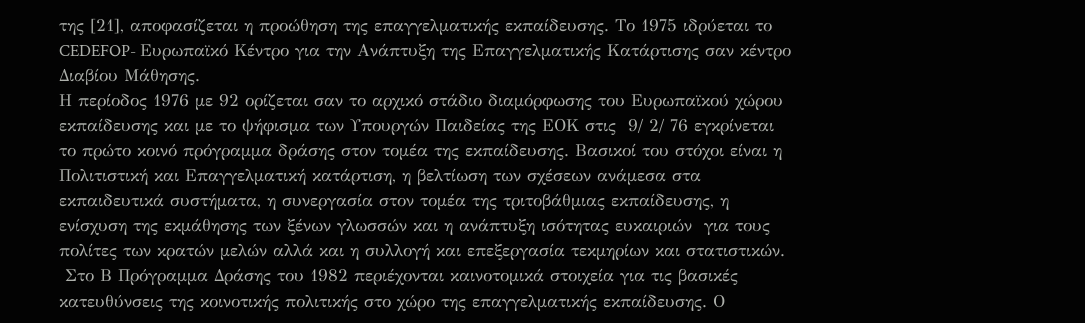της [21], αποφασίζεται η προώθηση της επαγγελματικής εκπαίδευσης. Το 1975 ιδρύεται το CEDEFOP- Ευρωπαϊκό Κέντρο για την Ανάπτυξη της Επαγγελματικής Κατάρτισης σαν κέντρο Διαβίου Μάθησης.
Η περίοδος 1976 με 92 ορίζεται σαν το αρχικό στάδιο διαμόρφωσης του Ευρωπαϊκού χώρου εκπαίδευσης και με το ψήφισμα των Υπουργών Παιδείας της ΕΟΚ στις  9/ 2/ 76 εγκρίνεται το πρώτο κοινό πρόγραμμα δράσης στον τομέα της εκπαίδευσης. Βασικοί του στόχοι είναι η Πολιτιστική και Επαγγελματική κατάρτιση, η βελτίωση των σχέσεων ανάμεσα στα εκπαιδευτικά συστήματα, η συνεργασία στον τομέα της τριτοβάθμιας εκπαίδευσης, η ενίσχυση της εκμάθησης των ξένων γλωσσών και η ανάπτυξη ισότητας ευκαιριών  για τους πολίτες των κρατών μελών αλλά και η συλλογή και επεξεργασία τεκμηρίων και στατιστικών.
 Στο Β Πρόγραμμα Δράσης του 1982 περιέχονται καινοτομικά στοιχεία για τις βασικές κατευθύνσεις της κοινοτικής πολιτικής στο χώρο της επαγγελματικής εκπαίδευσης. Ο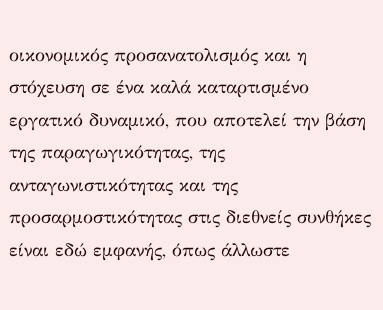οικονομικός προσανατολισμός και η στόχευση σε ένα καλά καταρτισμένο εργατικό δυναμικό, που αποτελεί την βάση της παραγωγικότητας, της ανταγωνιστικότητας και της προσαρμοστικότητας στις διεθνείς συνθήκες είναι εδώ εμφανής, όπως άλλωστε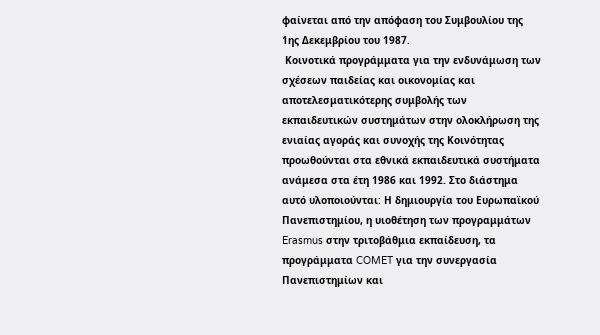φαίνεται από την απόφαση του Συμβουλίου της 1ης Δεκεμβρίου του 1987.
 Κοινοτικά προγράμματα για την ενδυνάμωση των σχέσεων παιδείας και οικονομίας και αποτελεσματικότερης συμβολής των εκπαιδευτικών συστημάτων στην ολοκλήρωση της ενιαίας αγοράς και συνοχής της Κοινότητας προωθούνται στα εθνικά εκπαιδευτικά συστήματα ανάμεσα στα έτη 1986 και 1992. Στο διάστημα αυτό υλοποιούνται: Η δημιουργία του Ευρωπαϊκού Πανεπιστημίου, η υιοθέτηση των προγραμμάτων Erasmus στην τριτοβάθμια εκπαίδευση, τα προγράμματα COMET για την συνεργασία Πανεπιστημίων και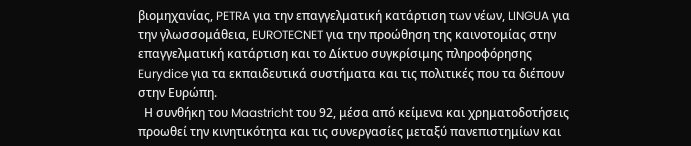βιομηχανίας, PETRA για την επαγγελματική κατάρτιση των νέων, LINGUA για την γλωσσομάθεια, EUROTECNET για την προώθηση της καινοτομίας στην επαγγελματική κατάρτιση και το Δίκτυο συγκρίσιμης πληροφόρησης Eurydice για τα εκπαιδευτικά συστήματα και τις πολιτικές που τα διέπουν στην Ευρώπη.
  Η συνθήκη του Maastricht του 92, μέσα από κείμενα και χρηματοδοτήσεις προωθεί την κινητικότητα και τις συνεργασίες μεταξύ πανεπιστημίων και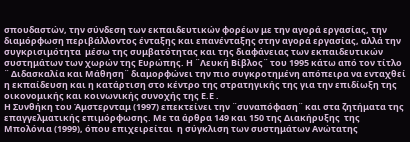σπουδαστών, την σύνδεση των εκπαιδευτικών φορέων με την αγορά εργασίας, την διαμόρφωση περιβάλλοντος ένταξης και επανένταξης στην αγορά εργασίας, αλλά την συγκρισιμότητα  μέσω της συμβατότητας και της διαφάνειας των εκπαιδευτικών συστημάτων των χωρών της Ευρώπης. Η ¨Λευκή Βίβλος¨ του 1995 κάτω από τον τίτλο ¨ Διδασκαλία και Μάθηση¨ διαμορφώνει την πιο συγκροτημένη απόπειρα να ενταχθεί η εκπαίδευση και η κατάρτιση στο κέντρο της στρατηγικής της για την επιδίωξη της οικονομικής και κοινωνικής συνοχής της Ε.Ε .
Η Συνθήκη του Άμστερνταμ (1997) επεκτείνει την ¨συναπόφαση¨ και στα ζητήματα της επαγγελματικής επιμόρφωσης. Με τα άρθρα 149 και 150 της Διακήρυξης  της Μπολόνια (1999), όπου επιχειρείται  η σύγκλιση των συστημάτων Ανώτατης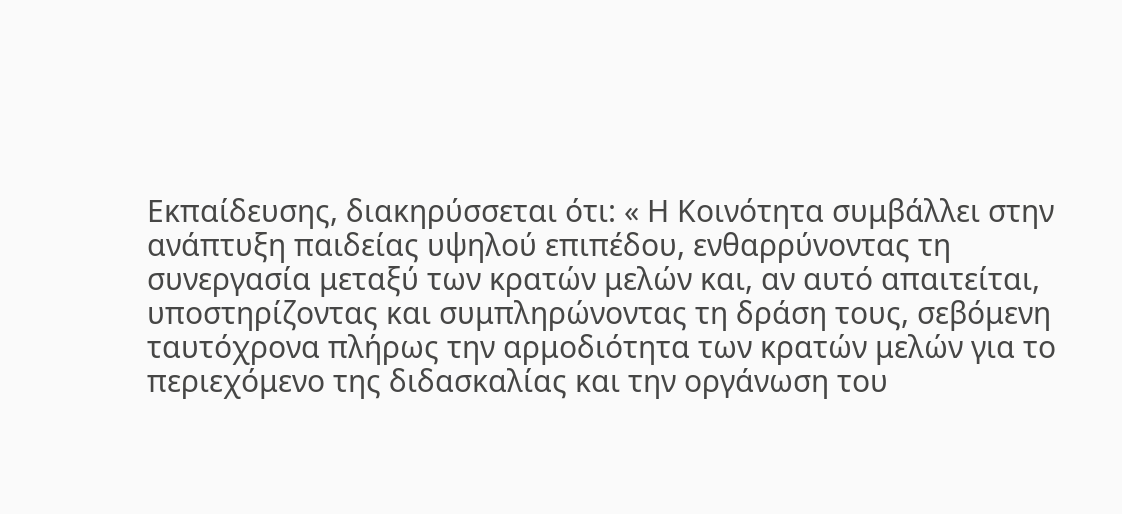Εκπαίδευσης, διακηρύσσεται ότι: « Η Κοινότητα συμβάλλει στην ανάπτυξη παιδείας υψηλού επιπέδου, ενθαρρύνοντας τη συνεργασία μεταξύ των κρατών μελών και, αν αυτό απαιτείται, υποστηρίζοντας και συμπληρώνοντας τη δράση τους, σεβόμενη ταυτόχρονα πλήρως την αρμοδιότητα των κρατών μελών για το περιεχόμενο της διδασκαλίας και την οργάνωση του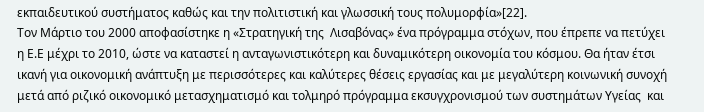εκπαιδευτικού συστήματος καθώς και την πολιτιστική και γλωσσική τους πολυμορφία»[22].
Τον Μάρτιο του 2000 αποφασίστηκε η «Στρατηγική της  Λισαβόνας» ένα πρόγραμμα στόχων, που έπρεπε να πετύχει η Ε.Ε μέχρι το 2010, ώστε να καταστεί η ανταγωνιστικότερη και δυναμικότερη οικονομία του κόσμου. Θα ήταν έτσι ικανή για οικονομική ανάπτυξη με περισσότερες και καλύτερες θέσεις εργασίας και με μεγαλύτερη κοινωνική συνοχή μετά από ριζικό οικονομικό μετασχηματισμό και τολμηρό πρόγραμμα εκσυγχρονισμού των συστημάτων Υγείας  και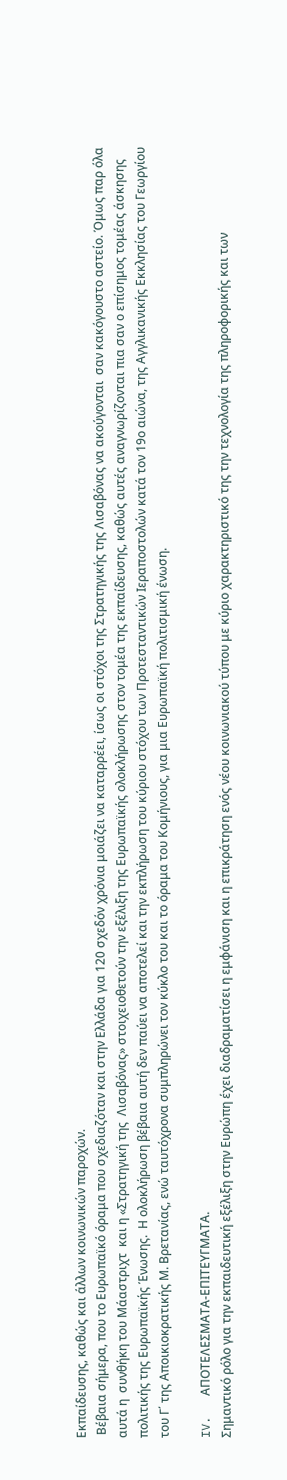Εκπαίδευσης, καθώς και άλλων κοινωνικών παροχών.
 Βέβαια σήμερα, που το Ευρωπαϊκό όραμα που σχεδιαζόταν και στην Ελλάδα για 120 σχεδόν χρόνια μοιάζει να καταρρέει, ίσως οι στόχοι της Στρατηγικής της Λισαβόνας να ακούγονται  σαν κακόγουστο αστείο. Όμως παρ όλα αυτά η  συνθήκη του Μάαστριχτ  και η «Στρατηγική της  Λισαβόνας» στοιχειοθετούν την εξέλιξη της Ευρωπαϊκής ολοκλήρωσης στον τομέα της εκπαίδευσης, καθώς αυτές αναγνωρίζονται πια σαν ο επίσημος τομέας άσκησης πολιτικής της Ευρωπαϊκής Ένωσης.  Η ολοκλήρωση βέβαια αυτή δεν παύει να αποτελεί και την εκπλήρωση του κύριου στόχου των Προτεσταντικών Ιεραποστολών κατά τον 19ο αιώνα, της Αγγλικανικής Εκκλησίας του Γεωργίου του Γ΄ της Αποικιοκρατικής Μ. Βρετανίας, ενώ ταυτόχρονα συμπληρώνει τον κύκλο του και το όραμα του Κομήνιους, για μια Ευρωπαϊκή πολιτισμική ένωση.

IV.   ΑΠΟΤΕΛΕΣΜΑΤΑ-ΕΠΙΤΕΥΓΜΑΤΑ.
Σημαντικό ρόλο για την εκπαιδευτική εξέλιξη στην Ευρώπη έχει διαδραματίσει η εμφάνιση και η επικράτηση ενός νέου κοινωνιακού τύπου με κύριο χαρακτηριστικό της την τεχνολογία της πληροφορικής και των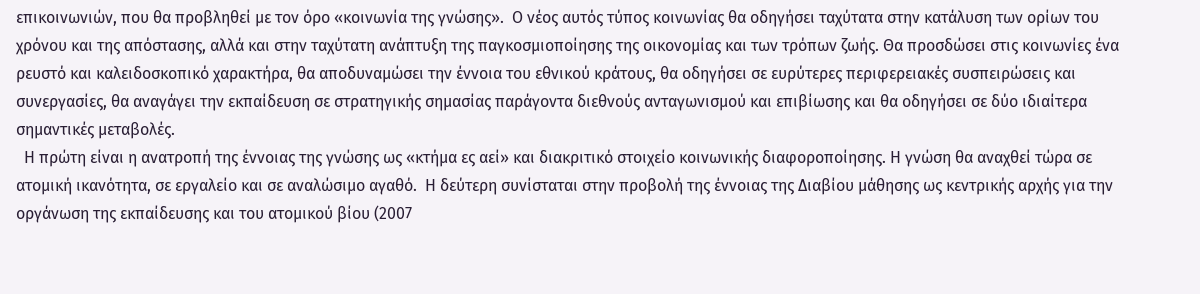επικοινωνιών, που θα προβληθεί με τον όρο «κοινωνία της γνώσης».  Ο νέος αυτός τύπος κοινωνίας θα οδηγήσει ταχύτατα στην κατάλυση των ορίων του χρόνου και της απόστασης, αλλά και στην ταχύτατη ανάπτυξη της παγκοσμιοποίησης της οικονομίας και των τρόπων ζωής. Θα προσδώσει στις κοινωνίες ένα ρευστό και καλειδοσκοπικό χαρακτήρα, θα αποδυναμώσει την έννοια του εθνικού κράτους, θα οδηγήσει σε ευρύτερες περιφερειακές συσπειρώσεις και συνεργασίες, θα αναγάγει την εκπαίδευση σε στρατηγικής σημασίας παράγοντα διεθνούς ανταγωνισμού και επιβίωσης και θα οδηγήσει σε δύο ιδιαίτερα σημαντικές μεταβολές.
  Η πρώτη είναι η ανατροπή της έννοιας της γνώσης ως «κτήμα ες αεί» και διακριτικό στοιχείο κοινωνικής διαφοροποίησης. Η γνώση θα αναχθεί τώρα σε ατομική ικανότητα, σε εργαλείο και σε αναλώσιμο αγαθό.  Η δεύτερη συνίσταται στην προβολή της έννοιας της Διαβίου μάθησης ως κεντρικής αρχής για την οργάνωση της εκπαίδευσης και του ατομικού βίου (2007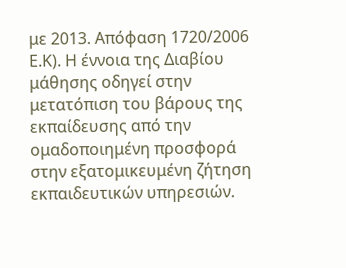με 2013. Απόφαση 1720/2006 Ε.Κ). Η έννοια της Διαβίου μάθησης οδηγεί στην μετατόπιση του βάρους της εκπαίδευσης από την ομαδοποιημένη προσφορά στην εξατομικευμένη ζήτηση εκπαιδευτικών υπηρεσιών.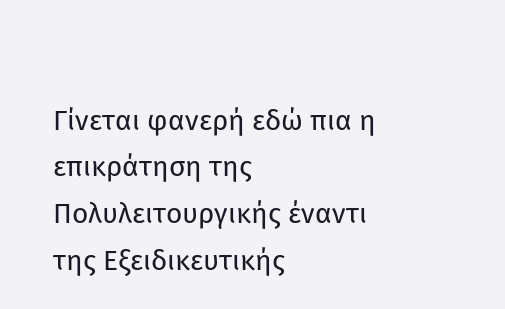Γίνεται φανερή εδώ πια η επικράτηση της Πολυλειτουργικής έναντι της Εξειδικευτικής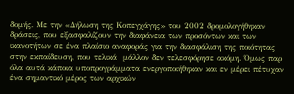δομής. Με την «Δήλωση της Κοπεγχάγης» του 2002 δρομολογήθηκαν δράσεις, που εξασφαλίζουν την διαφάνεια των προσόντων και των ικανοτήτων σε ένα πλαίσιο αναφοράς για την διασφάλιση της ποιότητας στην εκπαίδευση, που τελικά  μάλλον δεν τελεσφόρησε ακόμη. Όμως παρ όλα αυτά κάποια υποπρογράμματα ενεργοποιήθηκαν και εν μέρει πέτυχαν ένα σημαντικό μέρος των αρχικών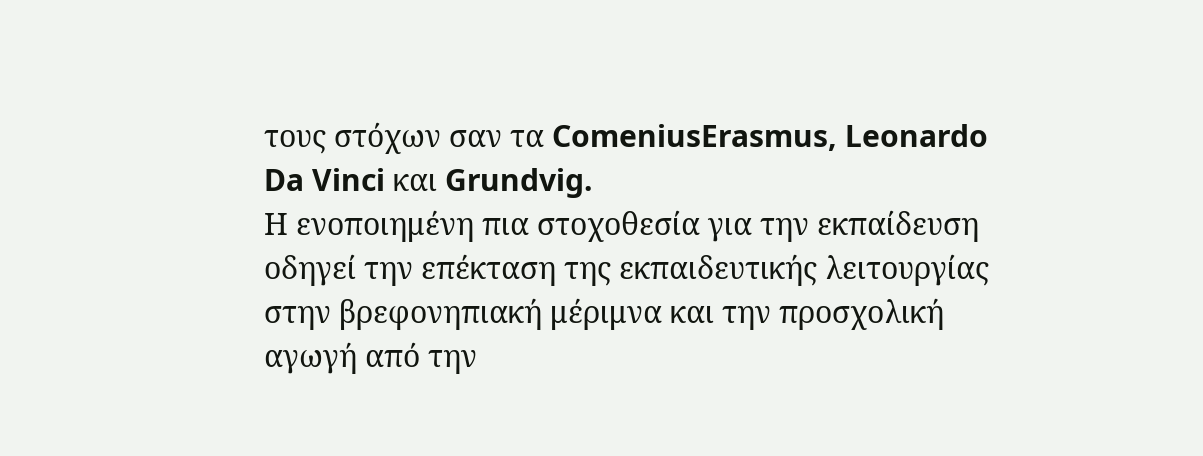τους στόχων σαν τα ComeniusErasmus, Leonardo Da Vinci και Grundvig.
Η ενοποιημένη πια στοχοθεσία για την εκπαίδευση οδηγεί την επέκταση της εκπαιδευτικής λειτουργίας στην βρεφονηπιακή μέριμνα και την προσχολική αγωγή από την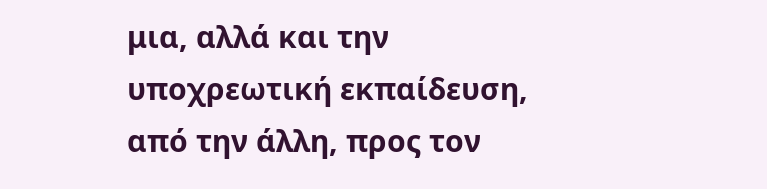μια, αλλά και την υποχρεωτική εκπαίδευση, από την άλλη, προς τον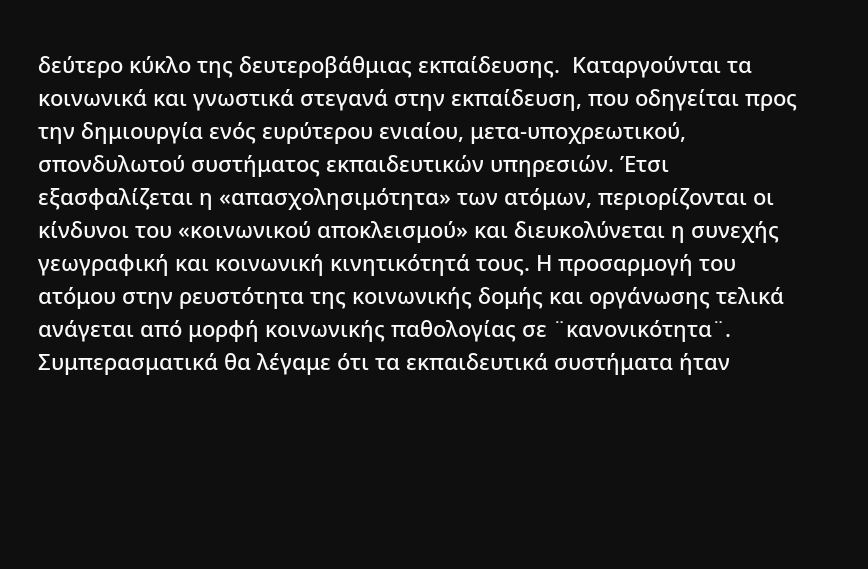δεύτερο κύκλο της δευτεροβάθμιας εκπαίδευσης.  Καταργούνται τα κοινωνικά και γνωστικά στεγανά στην εκπαίδευση, που οδηγείται προς την δημιουργία ενός ευρύτερου ενιαίου, μετα-υποχρεωτικού, σπονδυλωτού συστήματος εκπαιδευτικών υπηρεσιών. Έτσι  εξασφαλίζεται η «απασχολησιμότητα» των ατόμων, περιορίζονται οι κίνδυνοι του «κοινωνικού αποκλεισμού» και διευκολύνεται η συνεχής γεωγραφική και κοινωνική κινητικότητά τους. Η προσαρμογή του ατόμου στην ρευστότητα της κοινωνικής δομής και οργάνωσης τελικά ανάγεται από μορφή κοινωνικής παθολογίας σε ¨κανονικότητα¨.
Συμπερασματικά θα λέγαμε ότι τα εκπαιδευτικά συστήματα ήταν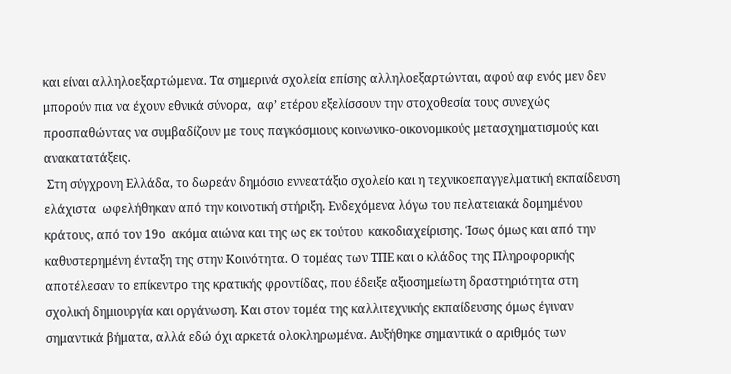και είναι αλληλοεξαρτώμενα. Τα σημερινά σχολεία επίσης αλληλοεξαρτώνται, αφού αφ ενός μεν δεν μπορούν πια να έχουν εθνικά σύνορα,  αφ’ ετέρου εξελίσσουν την στοχοθεσία τους συνεχώς  προσπαθώντας να συμβαδίζουν με τους παγκόσμιους κοινωνικο-οικονομικούς μετασχηματισμούς και ανακατατάξεις.
 Στη σύγχρονη Ελλάδα, το δωρεάν δημόσιο εννεατάξιο σχολείο και η τεχνικοεπαγγελματική εκπαίδευση ελάχιστα  ωφελήθηκαν από την κοινοτική στήριξη. Ενδεχόμενα λόγω του πελατειακά δομημένου κράτους, από τον 19ο  ακόμα αιώνα και της ως εκ τούτου  κακοδιαχείρισης. Ίσως όμως και από την καθυστερημένη ένταξη της στην Κοινότητα. Ο τομέας των ΤΠΕ και ο κλάδος της Πληροφορικής  αποτέλεσαν το επίκεντρο της κρατικής φροντίδας, που έδειξε αξιοσημείωτη δραστηριότητα στη σχολική δημιουργία και οργάνωση. Και στον τομέα της καλλιτεχνικής εκπαίδευσης όμως έγιναν  σημαντικά βήματα, αλλά εδώ όχι αρκετά ολοκληρωμένα. Αυξήθηκε σημαντικά ο αριθμός των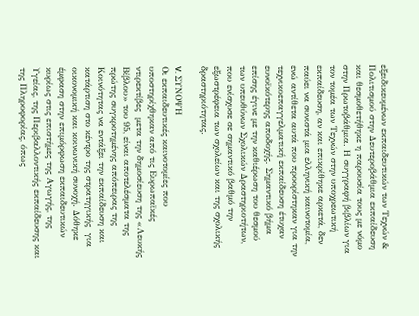εξειδικευμένων εκπαιδευτικών των Τεχνών & Πολιτισμού στην Δευτεροβάθμια εκπαίδευση και θεσμοθετήθηκε η παρουσία τους με νόμο στην Πρωτοβάθμια. Η συγγραφή βιβλίων για τον τομέα των Τεχνών στην υποχρεωτική εκπαίδευση, αν και επικρίθηκε αρκετά, δεν παύει να συνιστά μια ελληνική καινοτομία, ενώ αντίθετα αυτά που προορίστηκαν για την τεχνικοεπαγγελματική εκπαίδευση έτυχαν ευνοϊκότερης αποδοχής. Σημαντικό βήμα επίσης έγινε με την καθιέρωση του θεσμού των υπευθύνων Σχολικών Δραστηριοτήτων, που ενίσχυσε σε σημαντικό βαθμό την εξωστρέφεια των σχολείων και της σχολικής δραστηριότητας.

V. ΣΥΝΟΨΗ
Οι εκπαιδευτικές καινοτομίες που υποστηρίχθηκαν από τις Ευρωπαϊκές ντιρεκτίβες  μετα την δημοσίευση της «Λευκής Βίβλου» του 95, είναι αποτελέσματα της πρώτης συγκροτημένης απόπειρας της Κοινότητας να εντάξει την εκπαίδευση και κατάρτιση στο κέντρο της στρατηγικής  για οικονομική και κοινωνική συνοχή. Δόθηκε έμφαση στην επιμόρφωση εκπαιδευτικών κυρίως στις επιστήμες της Αγωγής, της Υγείας, της Περιβαλλοντικής εκπαίδευσης και της Πληροφορίας, όπως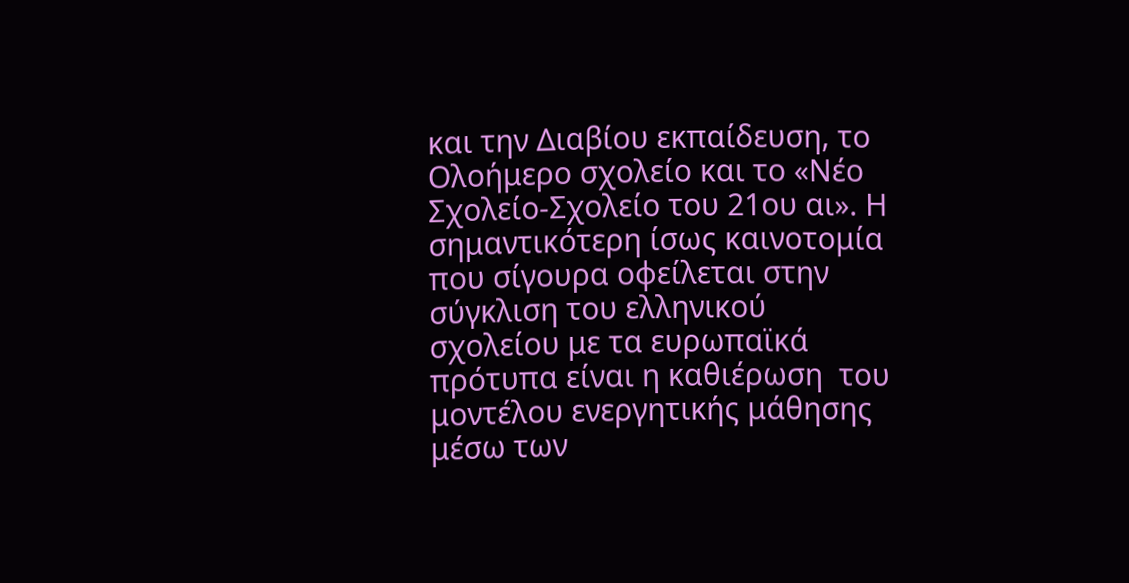και την Διαβίου εκπαίδευση, το Ολοήμερο σχολείο και το «Νέο Σχολείο-Σχολείο του 21ου αι». Η σημαντικότερη ίσως καινοτομία που σίγουρα οφείλεται στην σύγκλιση του ελληνικού σχολείου με τα ευρωπαϊκά πρότυπα είναι η καθιέρωση  του μοντέλου ενεργητικής μάθησης μέσω των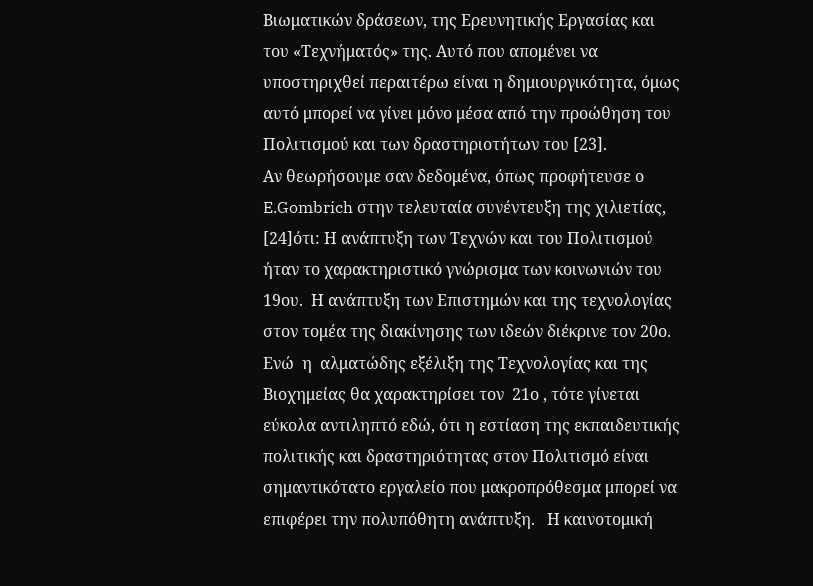Βιωματικών δράσεων, της Ερευνητικής Εργασίας και του «Τεχνήματός» της. Αυτό που απομένει να υποστηριχθεί περαιτέρω είναι η δημιουργικότητα, όμως αυτό μπορεί να γίνει μόνο μέσα από την προώθηση του Πολιτισμού και των δραστηριοτήτων του [23].
Αν θεωρήσουμε σαν δεδομένα, όπως προφήτευσε ο E.Gombrich στην τελευταία συνέντευξη της χιλιετίας, [24]ότι: Η ανάπτυξη των Τεχνών και του Πολιτισμού ήταν το χαρακτηριστικό γνώρισμα των κοινωνιών του 19ου.  Η ανάπτυξη των Επιστημών και της τεχνολογίας στον τομέα της διακίνησης των ιδεών διέκρινε τον 20ο. Ενώ  η  αλματώδης εξέλιξη της Τεχνολογίας και της Βιοχημείας θα χαρακτηρίσει τον  21ο , τότε γίνεται εύκολα αντιληπτό εδώ, ότι η εστίαση της εκπαιδευτικής πολιτικής και δραστηριότητας στον Πολιτισμό είναι σημαντικότατο εργαλείο που μακροπρόθεσμα μπορεί να επιφέρει την πολυπόθητη ανάπτυξη.   Η καινοτομική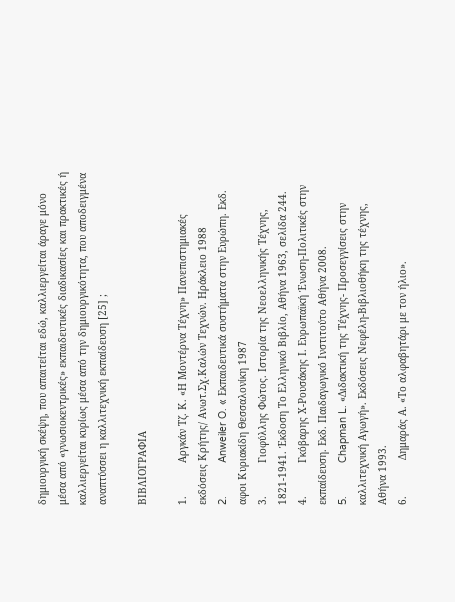δημιουργική σκέψη, που απαιτείται εδώ, καλλιεργείται άραγε μόνο μέσα από «γνωσιοκεντρικές» εκπαιδευτικές διαδικασίες και πρακτικές ή καλλιεργείται κυρίως μέσα από την δημιουργικότητα, που αποδειγμένα αναπτύσσει η καλλιτεχνική εκπαίδευση [25] ;

ΒΙΒΛΙΟΓΡΑΦΙΑ

1.           Αργκάν Τζ. Κ. «Η Μοντέρνα Τέχνη» Πανεπιστημιακές εκδόσεις Κρήτης/ Ανωτ.Σχ.Καλών Τεχνών. Ηράκλειο 1988
2.           Anweiler O. « Εκπαιδευτικά συστήματα στην Ευρώπη. Εκδ. αφοι Κυριακίδη Θεσσαλονίκη 1987
3.           Γιοφύλλης Φώτος. Ιστορία της Νεοελληνικής Τέχνης, 1821-1941. Έκδοση Το Ελληνικό Βιβλίο, Αθήνα 1963, σελίδα 244.
4.           Γκόβαρης Χ-Ρουσάκης Ι. Ευρωπαϊκή Ένωση-Πολιτικές στην εκπαίδευση. Εκδ. Παιδαγωγικό Ινστιτούτο Αθήνα 2008.
5.           Chapman L. «Διδακτική της Τέχνης- Προσεγγίσεις στην καλλιτεχνική Αγωγή». Εκδόσεις Νεφέλη-Βιβλιοθήκη της τέχνης, Αθήνα 1993.
6.            Δημαράς Α. «Το αλφαβητάρι με τον ήλιο».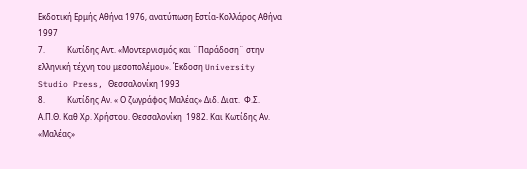Εκδοτική Ερμής Αθήνα 1976, ανατύπωση Εστία-Κολλάρος Αθήνα 1997
7.           Κωτίδης Αντ. «Μοντερνισμός και ¨Παράδοση¨ στην ελληνική τέχνη του μεσοπολέμου». Έκδοση University Studio Press, Θεσσαλονίκη 1993
8.           Κωτίδης Αν. « Ο ζωγράφος Μαλέας» Διδ. Διατ.  Φ.Σ. Α.Π.Θ. Καθ Χρ. Χρήστου. Θεσσαλονίκη  1982. Και Κωτίδης Αν. «Μαλέας»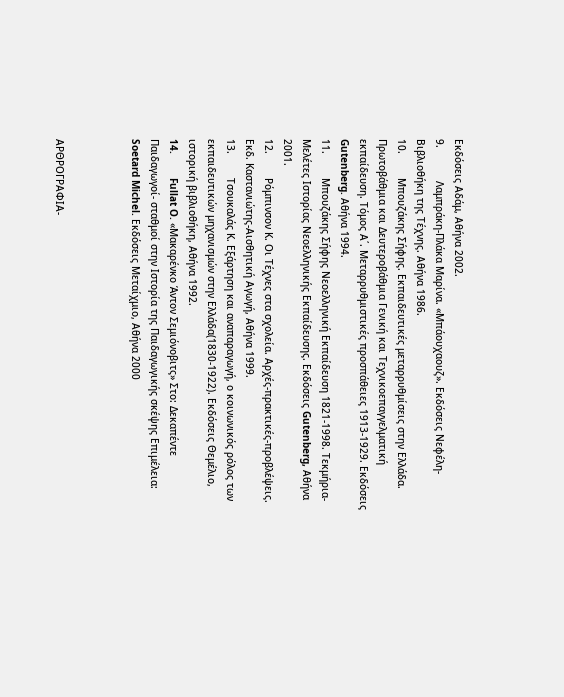Εκδόσεις Αδάμ, Αθήνα 2002.
9.           Λαμπράκη-Πλάκα Μαρίνα. «Μπάουχαουζ». Εκδόσεις Νεφέλη-Βιβλιοθήκη της Τέχνης. Αθήνα 1986.
10.        Μπουζάκης Σήφης. Εκπαιδευτικές μεταρρυθμίσεις στην Ελλάδα. Πρωτοβάθμια και Δευτεροβάθμια Γενική και Τεχνικοεπαγγελματική εκπαίδευση. Τόμος Α΄. Μεταρρυθμιστικές προσπάθειες 1913-1929. Εκδόσεις Gutenberg. Αθήνα 1994.
11.        Μπουζάκης Σήφης Νεοελληνική Εκπαίδευση 1821-1998. Τεκμήρια-Μελέτες Ιστορίας Νεοελληνικής Εκπαίδευσης. Εκδόσεις Gutenberg, Αθήνα  2001.
12.        Ρόμπινσον Κ. Οι Τέχνες στα σχολεία. Αρχές-πρακτικές-προβλέψεις. Εκδ. Καστανιώτης-Αισθητική Αγωγή, Αθήνα 1999.
13.        Τσουκαλάς Κ. Εξάρτηση και αναπαραγωγή, ο κοινωνικός ρόλος των εκπαιδευτικών μηχανισμών στην Ελλάδα(1830-1922). Εκδόσεις Θεμέλιο, ιστορική βιβλιοθήκη, Αθήνα 1992.
14.        Fullat O. «Μακαρένκο Άντον Σεμιόνοβιτς» Στο: Δεκαπέντε Παιδαγωγοί- σταθμοί στην Ιστορία της Παιδαγωγικής σκέψης Επιμέλεια: Soetard Michel. Εκδόσεις Μεταίχμιο, Αθήνα 2000



ΑΡΘΡΟΓΡΑΦΙΑ-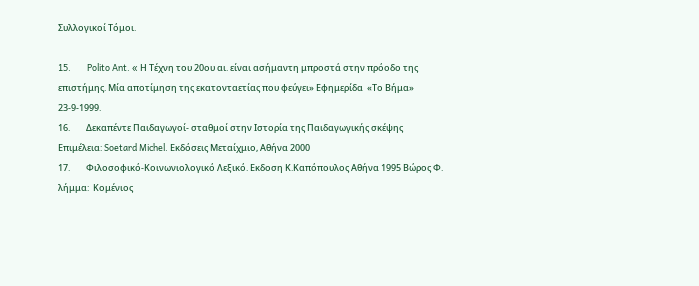Συλλογικοί Τόμοι.

15.        Polito Ant. « Η Τέχνη του 20ου αι. είναι ασήμαντη μπροστά στην πρόοδο της επιστήμης. Μία αποτίμηση της εκατονταετίας που φεύγει» Εφημερίδα  «Το Βήμα» 23-9-1999.
16.        Δεκαπέντε Παιδαγωγοί- σταθμοί στην Ιστορία της Παιδαγωγικής σκέψης Επιμέλεια: Soetard Michel. Εκδόσεις Μεταίχμιο, Αθήνα 2000
17.        Φιλοσοφικό-Κοινωνιολογικό Λεξικό. Εκδοση Κ.Καπόπουλος Αθήνα 1995 Βώρος Φ. λήμμα:  Κομένιος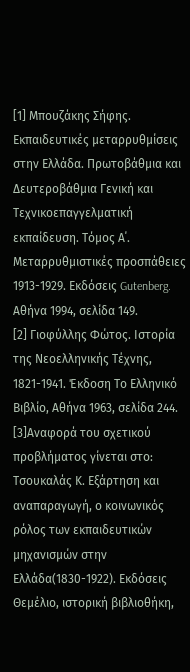[1] Μπουζάκης Σήφης. Εκπαιδευτικές μεταρρυθμίσεις στην Ελλάδα. Πρωτοβάθμια και Δευτεροβάθμια Γενική και Τεχνικοεπαγγελματική εκπαίδευση. Τόμος Α΄. Μεταρρυθμιστικές προσπάθειες 1913-1929. Εκδόσεις Gutenberg. Αθήνα 1994, σελίδα 149.
[2] Γιοφύλλης Φώτος. Ιστορία της Νεοελληνικής Τέχνης, 1821-1941. Έκδοση Το Ελληνικό Βιβλίο, Αθήνα 1963, σελίδα 244.
[3]Αναφορά του σχετικού προβλήματος γίνεται στο:  Τσουκαλάς Κ. Εξάρτηση και αναπαραγωγή, ο κοινωνικός ρόλος των εκπαιδευτικών μηχανισμών στην Ελλάδα(1830-1922). Εκδόσεις Θεμέλιο, ιστορική βιβλιοθήκη,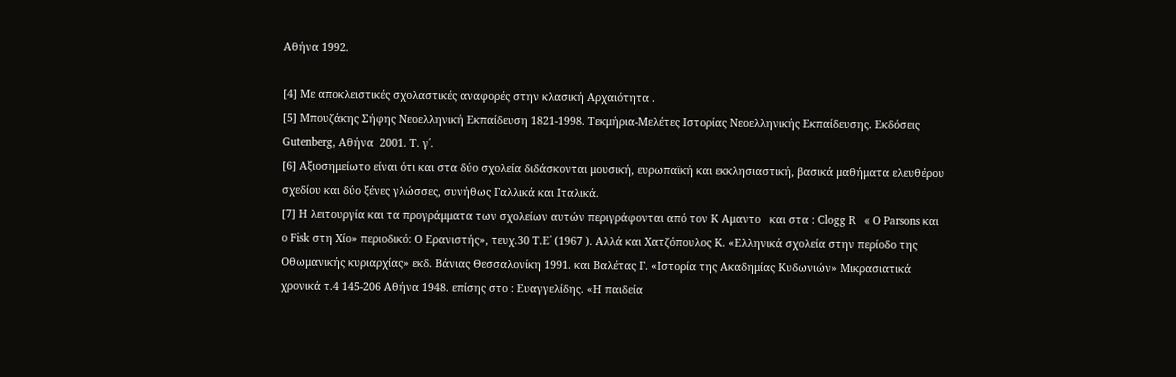Αθήνα 1992.

[4] Με αποκλειστικές σχολαστικές αναφορές στην κλασική Αρχαιότητα .
[5] Μπουζάκης Σήφης Νεοελληνική Εκπαίδευση 1821-1998. Τεκμήρια-Μελέτες Ιστορίας Νεοελληνικής Εκπαίδευσης. Εκδόσεις Gutenberg, Αθήνα  2001. Τ. γ΄.
[6] Αξιοσημείωτο είναι ότι και στα δύο σχολεία διδάσκονται μουσική, ευρωπαϊκή και εκκλησιαστική, βασικά μαθήματα ελευθέρου σχεδίου και δύο ξένες γλώσσες, συνήθως Γαλλικά και Ιταλικά.
[7] Η λειτουργία και τα προγράμματα των σχολείων αυτών περιγράφονται από τον Κ Αμαντο   και στα : Clogg R   « Ο Parsons και ο Fisk στη Χίο» περιοδικό: Ο Ερανιστής», τευχ.30 Τ.Ε΄ (1967 ). Αλλά και Χατζόπουλος Κ. «Ελληνικά σχολεία στην περίοδο της Οθωμανικής κυριαρχίας» εκδ. Βάνιας Θεσσαλονίκη 1991. και Βαλέτας Γ. «Ιστορία της Ακαδημίας Κυδωνιών» Μικρασιατικά χρονικά τ.4 145-206 Αθήνα 1948. επίσης στο : Ευαγγελίδης. «Η παιδεία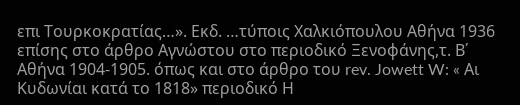επι Τουρκοκρατίας…». Εκδ. …τύποις Χαλκιόπουλου Αθήνα 1936 επίσης στο άρθρο Αγνώστου στο περιοδικό Ξενοφάνης,τ. Β΄ Αθήνα 1904-1905. όπως και στο άρθρο του rev. Jowett W: « Αι Κυδωνίαι κατά το 1818» περιοδικό Η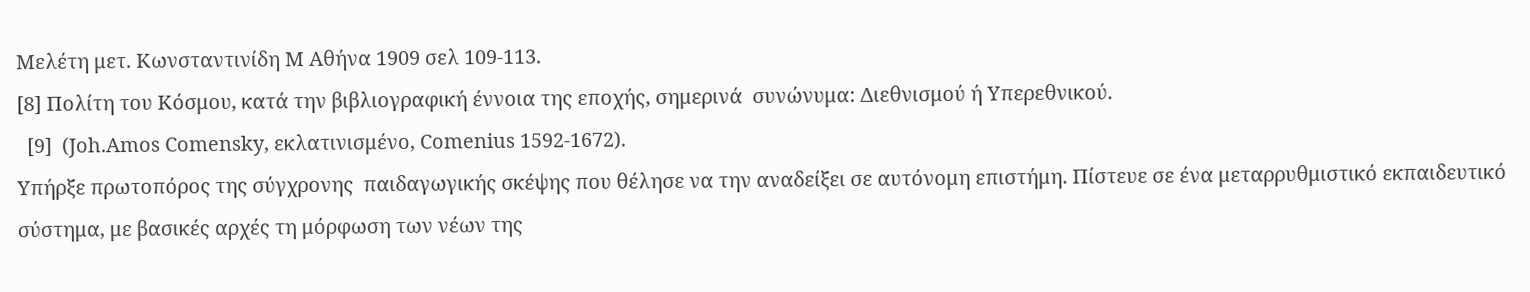Μελέτη μετ. Κωνσταντινίδη Μ Αθήνα 1909 σελ 109-113.
[8] Πολίτη του Κόσμου, κατά την βιβλιογραφική έννοια της εποχής, σημερινά  συνώνυμα: Διεθνισμού ή Υπερεθνικού.
  [9]  (Joh.Amos Comensky, εκλατινισμένο, Comenius 1592-1672).
Υπήρξε πρωτοπόρος της σύγχρονης  παιδαγωγικής σκέψης που θέλησε να την αναδείξει σε αυτόνομη επιστήμη. Πίστευε σε ένα μεταρρυθμιστικό εκπαιδευτικό σύστημα, με βασικές αρχές τη μόρφωση των νέων της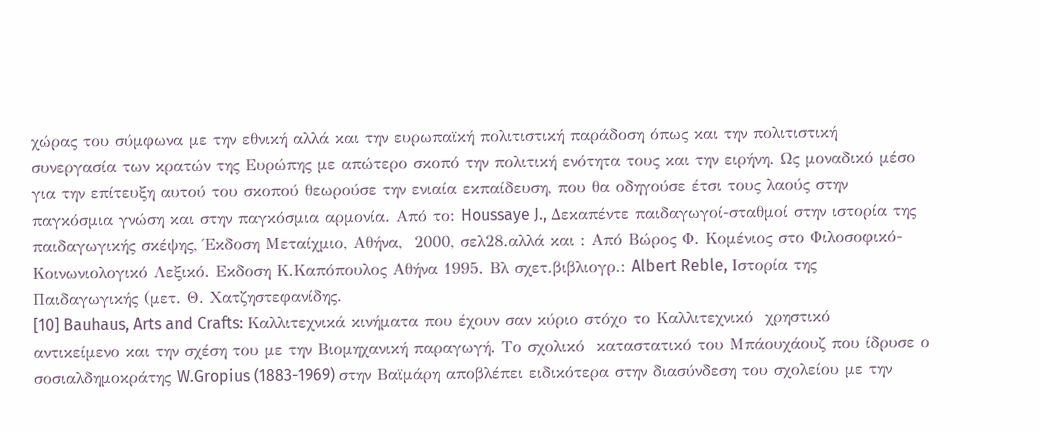χώρας του σύμφωνα με την εθνική αλλά και την ευρωπαϊκή πολιτιστική παράδοση όπως και την πολιτιστική συνεργασία των κρατών της Ευρώπης με απώτερο σκοπό την πολιτική ενότητα τους και την ειρήνη. Ως μοναδικό μέσο για την επίτευξη αυτού του σκοπού θεωρούσε την ενιαία εκπαίδευση, που θα οδηγούσε έτσι τους λαούς στην παγκόσμια γνώση και στην παγκόσμια αρμονία. Από το: Houssaye J., Δεκαπέντε παιδαγωγοί-σταθμοί στην ιστορία της παιδαγωγικής σκέψης, Έκδοση Μεταίχμιο, Αθήνα,  2000, σελ28.αλλά και : Από Βώρος Φ. Κομένιος στο Φιλοσοφικό-Κοινωνιολογικό Λεξικό. Εκδοση Κ.Καπόπουλος Αθήνα 1995. Βλ σχετ.βιβλιογρ.: Albert Reble, Ιστορία της Παιδαγωγικής (μετ. Θ. Χατζηστεφανίδης.
[10] Bauhaus, Arts and Crafts: Καλλιτεχνικά κινήματα που έχουν σαν κύριο στόχο το Καλλιτεχνικό  χρηστικό αντικείμενο και την σχέση του με την Βιομηχανική παραγωγή. Το σχολικό  καταστατικό του Μπάουχάουζ που ίδρυσε ο  σοσιαλδημοκράτης W.Gropius (1883-1969) στην Βαϊμάρη αποβλέπει ειδικότερα στην διασύνδεση του σχολείου με την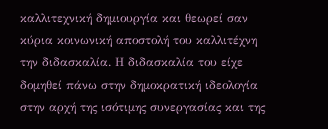καλλιτεχνική δημιουργία και θεωρεί σαν κύρια κοινωνική αποστολή του καλλιτέχνη την διδασκαλία. Η διδασκαλία του είχε δομηθεί πάνω στην δημοκρατική ιδεολογία στην αρχή της ισότιμης συνεργασίας και της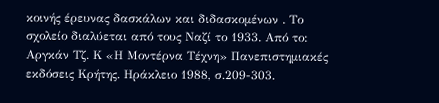κοινής έρευνας δασκάλων και διδασκομένων . Το σχολείο διαλύεται από τους Ναζί το 1933. Από το: Αργκάν Τζ. Κ «Η Μοντέρνα Τέχνη» Πανεπιστημιακές εκδόσεις Κρήτης. Ηράκλειο 1988, σ.209-303.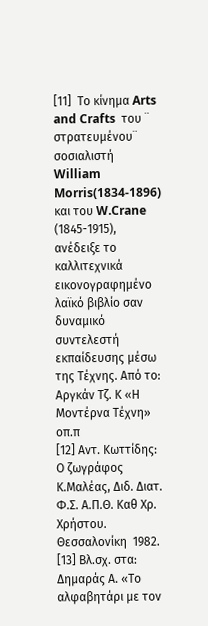[11]  Το κίνημα Arts and Crafts  του ¨ στρατευμένου¨ σοσιαλιστή William Morris(1834-1896)  και του W.Crane (1845-1915), ανέδειξε το καλλιτεχνικά εικονογραφημένο λαϊκό βιβλίο σαν δυναμικό συντελεστή εκπαίδευσης μέσω της Τέχνης. Από το:  Αργκάν Τζ. Κ «Η Μοντέρνα Τέχνη» οπ.π
[12] Αντ. Κωττίδης:  Ο ζωγράφος Κ.Μαλέας, Διδ. Διατ.  Φ.Σ. Α.Π.Θ. Καθ Χρ. Χρήστου. Θεσσαλονίκη  1982.
[13] Βλ.σχ. στα: Δημαράς Α. «Το αλφαβητάρι με τον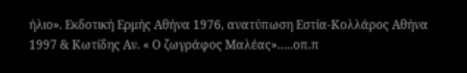ήλιο». Εκδοτική Ερμής Αθήνα 1976, ανατύπωση Εστία-Κολλάρος Αθήνα 1997 & Κωτίδης Αν. « Ο ζωγράφος Μαλέας»…..οπ.π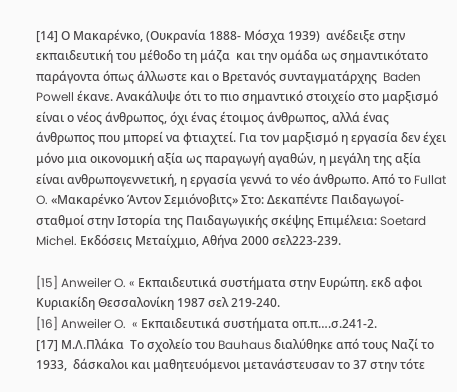[14] Ο Μακαρένκο, (Ουκρανία 1888- Μόσχα 1939)  ανέδειξε στην εκπαιδευτική του μέθοδο τη μάζα  και την ομάδα ως σημαντικότατο παράγοντα όπως άλλωστε και ο Βρετανός συνταγματάρχης  Baden Powell έκανε. Ανακάλυψε ότι το πιο σημαντικό στοιχείο στο μαρξισμό είναι ο νέος άνθρωπος, όχι ένας έτοιμος άνθρωπος, αλλά ένας άνθρωπος που μπορεί να φτιαχτεί. Για τον μαρξισμό η εργασία δεν έχει μόνο μια οικονομική αξία ως παραγωγή αγαθών, η μεγάλη της αξία είναι ανθρωπογεννετική, η εργασία γεννά το νέο άνθρωπο. Από το Fullat O. «Μακαρένκο Άντον Σεμιόνοβιτς» Στο: Δεκαπέντε Παιδαγωγοί- σταθμοί στην Ιστορία της Παιδαγωγικής σκέψης Επιμέλεια: Soetard Michel. Εκδόσεις Μεταίχμιο, Αθήνα 2000 σελ223-239.

[15] Anweiler O. « Εκπαιδευτικά συστήματα στην Ευρώπη. εκδ αφοι Κυριακίδη Θεσσαλονίκη 1987 σελ 219-240.
[16] Anweiler O.  « Εκπαιδευτικά συστήματα οπ.π….σ.241-2.
[17] Μ.Λ.Πλάκα  Το σχολείο του Bauhaus διαλύθηκε από τους Ναζί το 1933,  δάσκαλοι και μαθητευόμενοι μετανάστευσαν το 37 στην τότε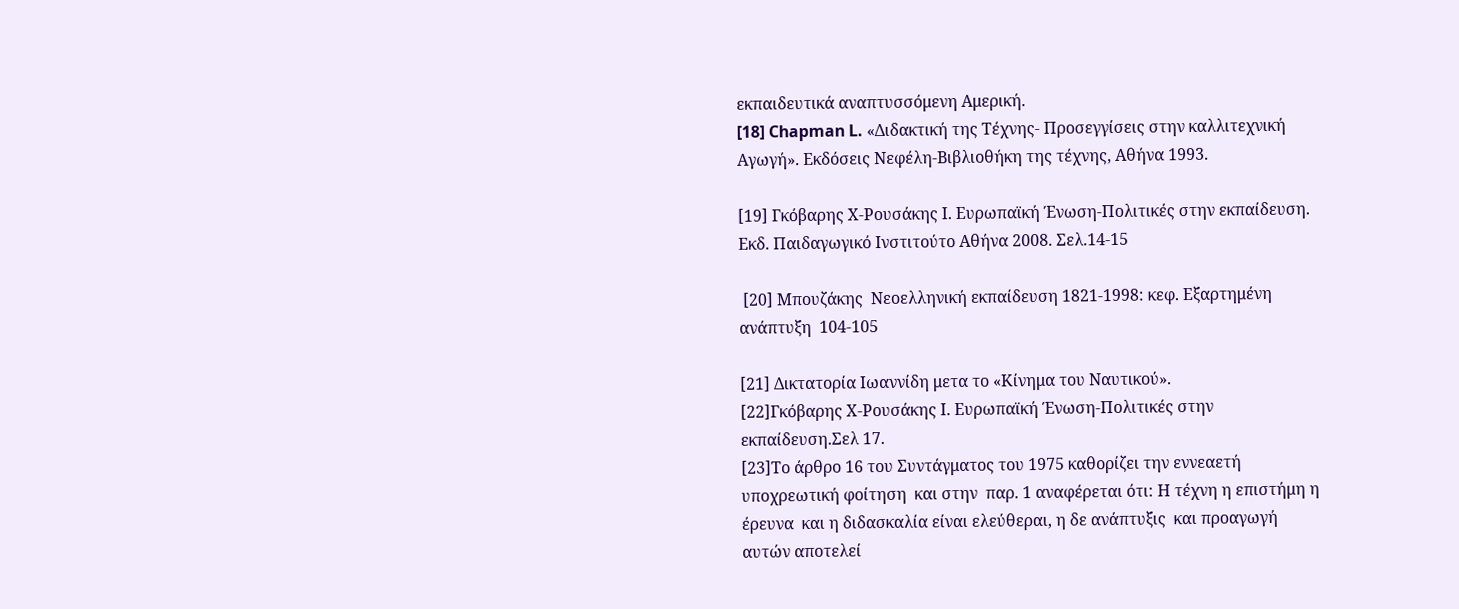εκπαιδευτικά αναπτυσσόμενη Αμερική.
[18] Chapman L. «Διδακτική της Τέχνης- Προσεγγίσεις στην καλλιτεχνική Αγωγή». Εκδόσεις Νεφέλη-Βιβλιοθήκη της τέχνης, Αθήνα 1993.

[19] Γκόβαρης Χ-Ρουσάκης Ι. Ευρωπαϊκή Ένωση-Πολιτικές στην εκπαίδευση. Εκδ. Παιδαγωγικό Ινστιτούτο Αθήνα 2008. Σελ.14-15

 [20] Μπουζάκης  Νεοελληνική εκπαίδευση 1821-1998: κεφ. Εξαρτημένη ανάπτυξη  104-105

[21] Δικτατορία Ιωαννίδη μετα το «Κίνημα του Ναυτικού».
[22]Γκόβαρης Χ-Ρουσάκης Ι. Ευρωπαϊκή Ένωση-Πολιτικές στην εκπαίδευση.Σελ 17.
[23]Το άρθρο 16 του Συντάγματος του 1975 καθορίζει την εννεαετή υποχρεωτική φοίτηση  και στην  παρ. 1 αναφέρεται ότι: Η τέχνη η επιστήμη η έρευνα  και η διδασκαλία είναι ελεύθεραι, η δε ανάπτυξις  και προαγωγή αυτών αποτελεί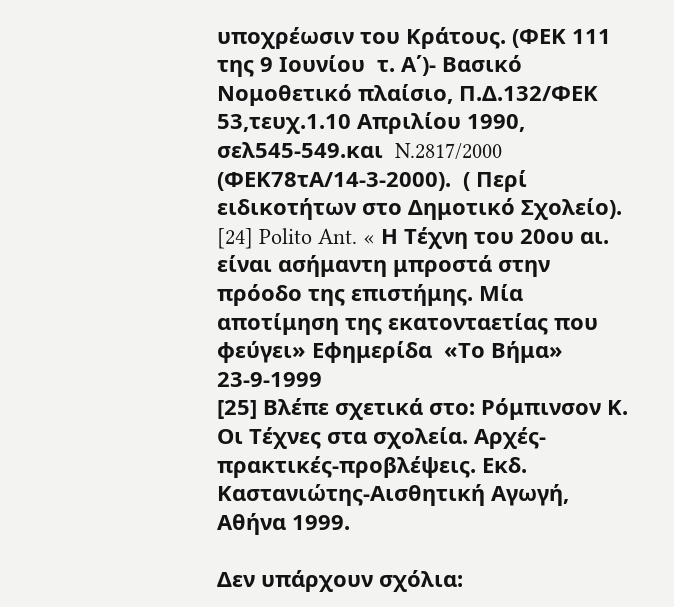υποχρέωσιν του Κράτους. (ΦΕΚ 111 της 9 Ιουνίου  τ. Α΄)- Βασικό Νομοθετικό πλαίσιο, Π.Δ.132/ΦΕΚ 53,τευχ.1.10 Απριλίου 1990, σελ545-549.και  N.2817/2000 (ΦΕΚ78τΑ/14-3-2000).  ( Περί ειδικοτήτων στο Δημοτικό Σχολείο).
[24] Polito Ant. « Η Τέχνη του 20ου αι. είναι ασήμαντη μπροστά στην πρόοδο της επιστήμης. Μία αποτίμηση της εκατονταετίας που φεύγει» Εφημερίδα  «Το Βήμα» 23-9-1999
[25] Βλέπε σχετικά στο: Ρόμπινσον Κ. Οι Τέχνες στα σχολεία. Αρχές-πρακτικές-προβλέψεις. Εκδ. Καστανιώτης-Αισθητική Αγωγή, Αθήνα 1999.

Δεν υπάρχουν σχόλια: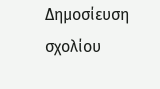Δημοσίευση σχολίου